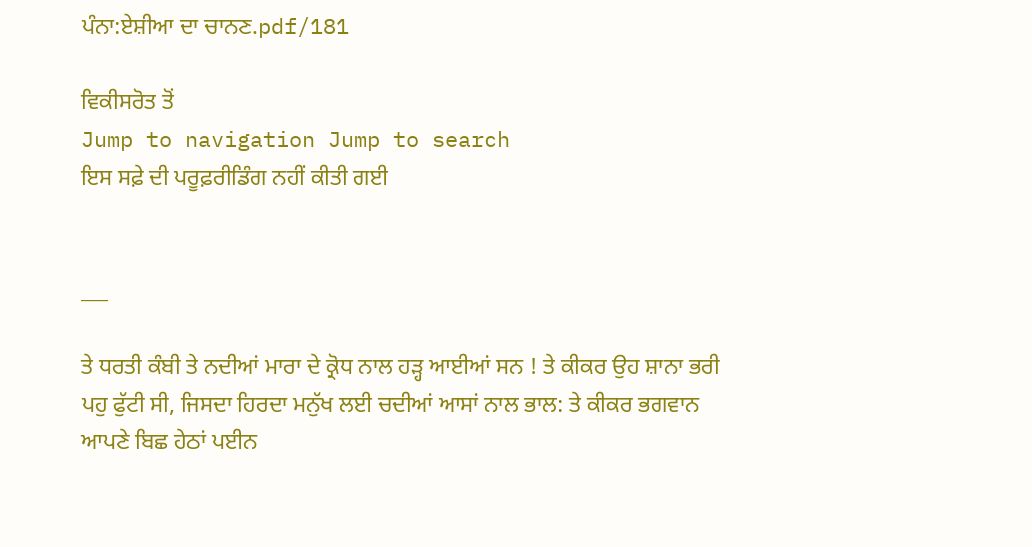ਪੰਨਾ:ਏਸ਼ੀਆ ਦਾ ਚਾਨਣ.pdf/181

ਵਿਕੀਸਰੋਤ ਤੋਂ
Jump to navigation Jump to search
ਇਸ ਸਫ਼ੇ ਦੀ ਪਰੂਫ਼ਰੀਡਿੰਗ ਨਹੀਂ ਕੀਤੀ ਗਈ


___

ਤੇ ਧਰਤੀ ਕੰਬੀ ਤੇ ਨਦੀਆਂ ਮਾਰਾ ਦੇ ਕ੍ਰੋਧ ਨਾਲ ਹੜ੍ਹ ਆਈਆਂ ਸਨ ! ਤੇ ਕੀਕਰ ਉਹ ਸ਼ਾਨਾ ਭਰੀ ਪਹੁ ਫੁੱਟੀ ਸੀ, ਜਿਸਦਾ ਹਿਰਦਾ ਮਨੁੱਖ ਲਈ ਚਦੀਆਂ ਆਸਾਂ ਨਾਲ ਭਾਲ: ਤੇ ਕੀਕਰ ਭਗਵਾਨ ਆਪਣੇ ਬਿਛ ਹੇਠਾਂ ਪਈਨ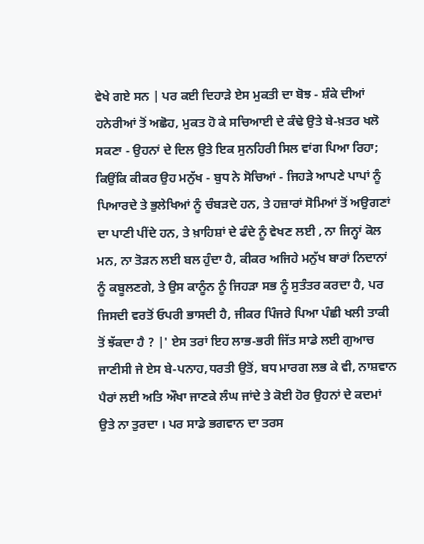ਵੇਖੇ ਗਏ ਸਨ | ਪਰ ਕਈ ਦਿਹਾੜੇ ਏਸ ਮੁਕਤੀ ਦਾ ਬੋਝ - ਸ਼ੰਕੇ ਦੀਆਂ ਹਨੇਰੀਆਂ ਤੋਂ ਅਛੋਹ, ਮੁਕਤ ਹੋ ਕੇ ਸਚਿਆਈ ਦੇ ਕੰਢੇ ਉਤੇ ਬੇ-ਖ਼ਤਰ ਖਲੋ ਸਕਣਾ - ਉਹਨਾਂ ਦੇ ਦਿਲ ਉਤੇ ਇਕ ਸੁਨਹਿਰੀ ਸਿਲ ਵਾਂਗ ਪਿਆ ਰਿਹਾ; ਕਿਉਂਕਿ ਕੀਕਰ ਉਹ ਮਨੁੱਖ - ਬੁਧ ਨੇ ਸੋਚਿਆਂ - ਜਿਹੜੇ ਆਪਣੇ ਪਾਪਾਂ ਨੂੰ ਪਿਆਰਦੇ ਤੇ ਭੁਲੇਖਿਆਂ ਨੂੰ ਚੰਬੜਦੇ ਹਨ, ਤੇ ਹਜ਼ਾਰਾਂ ਸੋਮਿਆਂ ਤੋਂ ਅਉਗਣਾਂ ਦਾ ਪਾਣੀ ਪੀਂਦੇ ਹਨ, ਤੇ ਖ਼ਾਹਿਸ਼ਾਂ ਦੇ ਫੰਦੇ ਨੂੰ ਵੇਖਣ ਲਈ , ਨਾ ਜਿਨ੍ਹਾਂ ਕੋਲ ਮਨ, ਨਾ ਤੋੜਨ ਲਈ ਬਲ ਹੁੰਦਾ ਹੈ, ਕੀਕਰ ਅਜਿਹੇ ਮਨੁੱਖ ਬਾਰਾਂ ਨਿਦਾਨਾਂ ਨੂੰ ਕਬੂਲਣਗੇ, ਤੇ ਉਸ ਕਾਨੂੰਨ ਨੂੰ ਜਿਹੜਾ ਸਭ ਨੂੰ ਸੁਤੰਤਰ ਕਰਦਾ ਹੈ, ਪਰ ਜਿਸਦੀ ਵਰਤੋਂ ਓਪਰੀ ਭਾਸਦੀ ਹੈ, ਜੀਕਰ ਪਿੰਜਰੇ ਪਿਆ ਪੰਛੀ ਖਲੀ ਤਾਕੀ ਤੋਂ ਝੱਕਦਾ ਹੈ ? |' ਏਸ ਤਰਾਂ ਇਹ ਲਾਭ-ਭਰੀ ਜਿੱਤ ਸਾਡੇ ਲਈ ਗੁਆਚ ਜਾਣੀਸੀ ਜੇ ਏਸ ਬੇ-ਪਨਾਹ,ਧਰਤੀ ਉਤੋਂ, ਬਧ ਮਾਰਗ ਲਭ ਕੇ ਵੀ, ਨਾਸ਼ਵਾਨ ਪੈਰਾਂ ਲਈ ਅਤਿ ਔਖਾ ਜਾਣਕੇ ਲੰਘ ਜਾਂਦੇ ਤੇ ਕੋਈ ਹੋਰ ਉਹਨਾਂ ਦੇ ਕਦਮਾਂ ਉਤੇ ਨਾ ਤੁਰਦਾ । ਪਰ ਸਾਡੇ ਭਗਵਾਨ ਦਾ ਤਰਸ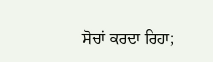ਸੋਚਾਂ ਕਰਦਾ ਰਿਹਾ;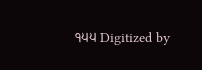੧੫੫ Digitized by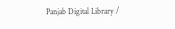Panjab Digital Library /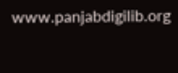www.panjabdigilib.org